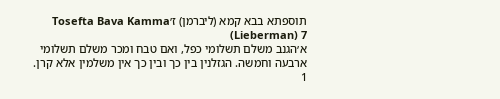תוספתא בבא קמא (ליברמן) ז׳Tosefta Bava Kamma (Lieberman) 7
א׳הגנב משלם תשלומי כפל, ואם טבח ומכר משלם תשלומי ארבעה וחמשה. הגזלנין בין כך ובין כך אין משלמין אלא קרן.
1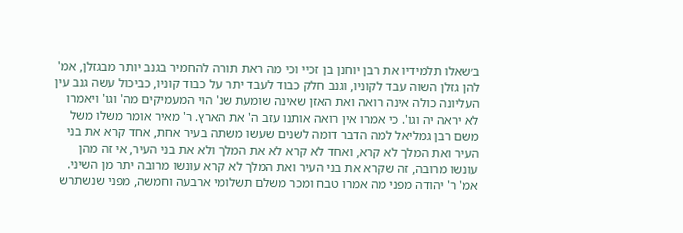ב׳שאלו תלמידיו את רבן יוחנן בן זכיי וכי מה ראת תורה להחמיר בגנב יותר מבגזלן, אמ' להן גזלן השוה עבד לקוניו, וגנב חלק כבוד לעבד יתר על כבוד קוניו, כביכול עשה גנב עין העליונה כולה אינה רואה ואת האזן שאינה שומעת שנ' הוי המעמיקים מה' וגו' ויאמרו לא יראה יה וגו'. כי אמרו אין רואה אותנו עזב ה' את הארץ. ר' מאיר אומר משלו משל משם רבן גמליאל למה הדבר דומה לשנים שעשו משתה בעיר אחת, אחד קרא את בני העיר ואת המלך לא קרא, ואחד לא קרא לא את המלך ולא את בני העיר, אי זה מהן עונשו מרובה, זה שקרא את בני העיר ואת המלך לא קרא עונשו מרובה יתר מן השיני. אמ' ר' יהודה מפני מה אמרו טבח ומכר משלם תשלומי ארבעה וחמשה, מפני שנשתרש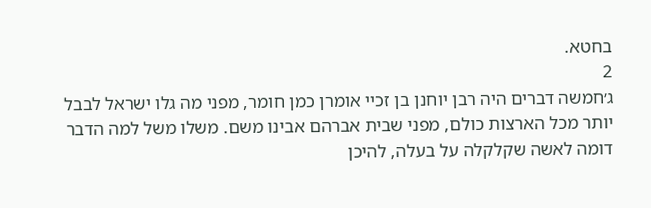בחטא.
2
ג׳חמשה דברים היה רבן יוחנן בן זכיי אומרן כמן חומר, מפני מה גלו ישראל לבבל יותר מכל הארצות כולם, מפני שבית אברהם אבינו משם. משלו משל למה הדבר דומה לאשה שקלקלה על בעלה, להיכן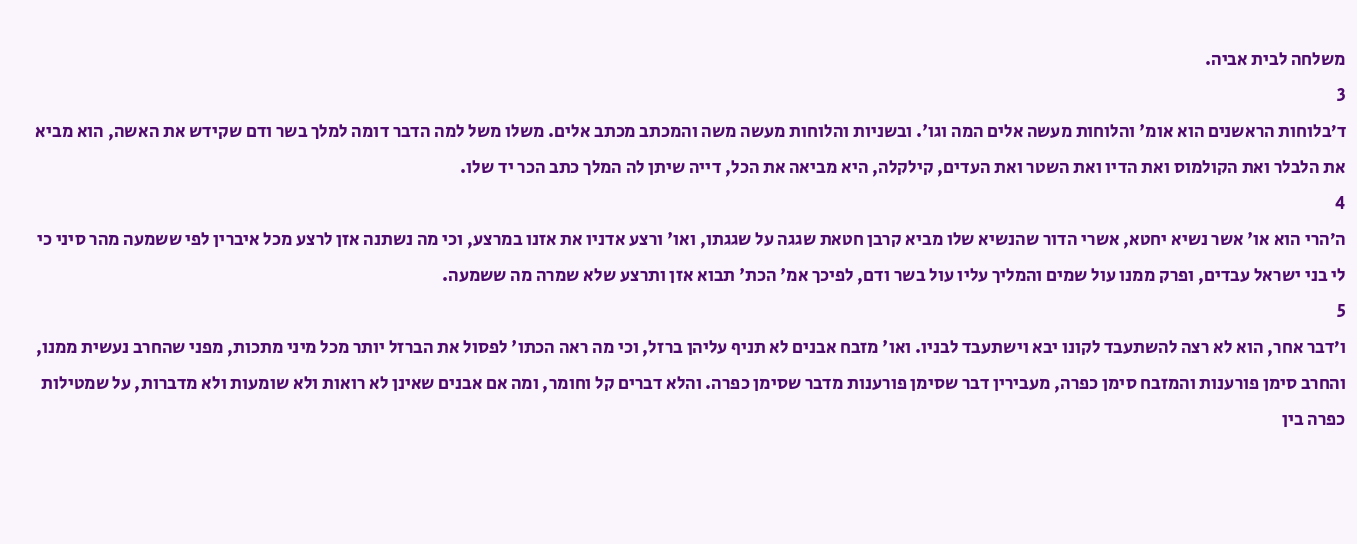משלחה לבית אביה.
3
ד׳בלוחות הראשנים הוא אומ' והלוחות מעשה אלים המה וגו'. ובשניות והלוחות מעשה משה והמכתב מכתב אלים. משלו משל למה הדבר דומה למלך בשר ודם שקידש את האשה, הוא מביא את הלבלר ואת הקולמוס ואת הדיו ואת השטר ואת העדים, קילקלה, היא מביאה את הכל, דייה שיתן לה המלך כתב הכר יד שלו.
4
ה׳הרי הוא או' אשר נשיא יחטא, אשרי הדור שהנשיא שלו מביא קרבן חטאת שגגה על שגגתו, ואו' ורצע אדניו את אזנו במרצע, וכי מה נשתנה אזן לרצע מכל איברין לפי ששמעה מהר סיני כי לי בני ישראל עבדים, ופרק ממנו עול שמים והמליך עליו עול בשר ודם, לפיכך אמ' הכת' תבוא אזן ותרצע שלא שמרה מה ששמעה.
5
ו׳דבר אחר, הוא לא רצה להשתעבד לקונו יבא וישתעבד לבניו. ואו' מזבח אבנים לא תניף עליהן ברזל, וכי מה ראה הכתו' לפסול את הברזל יותר מכל מיני מתכות, מפני שהחרב נעשית ממנו, והחרב סימן פורענות והמזבח סימן כפרה, מעבירין דבר שסימן פורענות מדבר שסימן כפרה. והלא דברים קל וחומר, ומה אם אבנים שאינן לא רואות ולא שומעות ולא מדברות, על שמטילות כפרה בין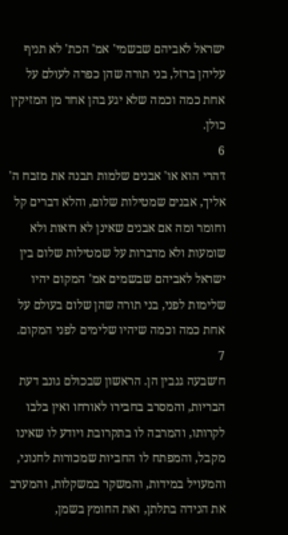ישראל לאביהם שבשמי' אמ' הכת' לא תניף עליהן ברזל, בני תורה שהן כפרה לעולם על אחת כמה וכמה שלא יגע בהן אחד מן המזיקין כולן.
6
ז׳הרי הוא או' אבנים שלמות תבנה את מזבח ה' אליך, אבנים שמטילות שלום, והלא דברים קל וחומר ומה אם אבנים שאינן לא רואות ולא שומעות ולא מדברות על שמטילות שלום בין ישראל לאביהם שבשמים אמ' המקום יהיו שלימות לפני, בני תורה שהן שלום בעולם על אחת כמה וכמה שיהיו שלימים לפני המקום.
7
ח׳שבעה גנבין הן. הראשון שבכולם גונב דעת הבריות, והמסרב בחבירו לאורחו ואין בלבו לקרותו, והמרבה לו בתקרובת ויודע לו שאינו מקבל, והמפתח לו החביות שמכורות לחנוני, והמעויל במידות, והמשקר במשקלות, והמערב את הנידה בתלתן, ואת החומץ בשמן,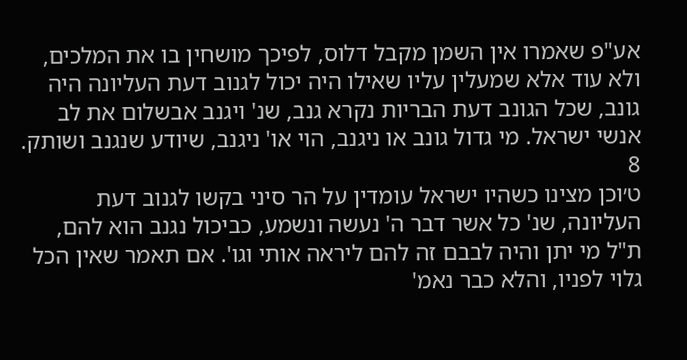אע"פ שאמרו אין השמן מקבל דלוס, לפיכך מושחין בו את המלכים, ולא עוד אלא שמעלין עליו שאילו היה יכול לגנוב דעת העליונה היה גונב, שכל הגונב דעת הבריות נקרא גנב, שנ' ויגנב אבשלום את לב אנשי ישראל. מי גדול גונב או ניגנב, הוי או' ניגנב, שיודע שנגנב ושותק.
8
ט׳וכן מצינו כשהיו ישראל עומדין על הר סיני בקשו לגנוב דעת העליונה, שנ' כל אשר דבר ה' נעשה ונשמע, כביכול נגנב הוא להם, ת"ל מי יתן והיה לבבם זה להם ליראה אותי וגו'. אם תאמר שאין הכל גלוי לפניו, והלא כבר נאמ'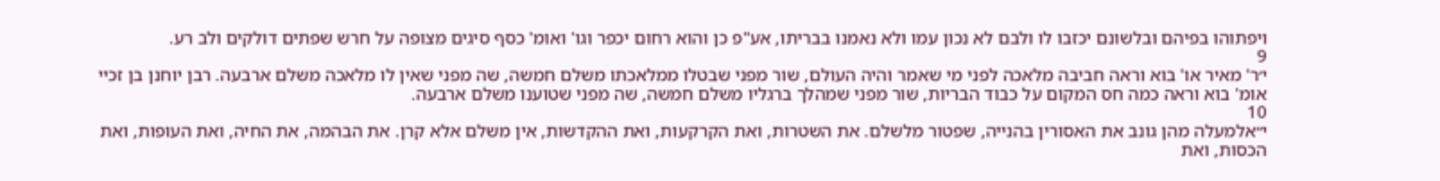ויפתוהו בפיהם ובלשונם יכזבו לו ולבם לא נכון עמו ולא נאמנו בבריתו, אע"פ כן והוא רחום יכפר וגו' ואומ' כסף סיגים מצופה על חרש שפתים דולקים ולב רע.
9
י׳ר' מאיר או' בוא וראה חביבה מלאכה לפני מי שאמר והיה העולם, שור מפני שבטלו ממלאכתו משלם חמשה, שה מפני שאין לו מלאכה משלם ארבעה. רבן יוחנן בן זכיי אומ' בוא וראה כמה חס המקום על כבוד הבריות, שור מפני שמהלך ברגליו משלם חמשה, שה מפני שטוענו משלם ארבעה.
10
י״אלמעלה מהן גונב את האסורין בהנייה, שפטור מלשלם. את השטרות, ואת הקרקעות, ואת ההקדשות, אין משלם אלא קרן. את הבהמה, את החיה, ואת העופות, ואת הכסות, ואת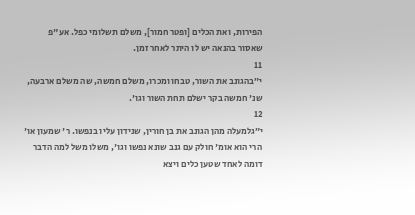הפירות, ואת הכלים [ופטר חמור], משלם תשלומי כפל. אע"פ שאסור בהנאה יש לו היתר לאחר זמן.
11
י״בהגונב את השור, טבחו ומכרו, משלם חמשה, שה משלם ארבעה, שנ' חמשה בקר ישלם תחת השור וגו'.
12
י״גלמעלה מהן הגונב את בן חורין, שנידון עליו בנפשו. ר' שמעון או' הרי הוא אומ' חולק עם גנב שונא נפשו וגו', משלו משל למה הדבר דומה לאחד שטען כלים ויצא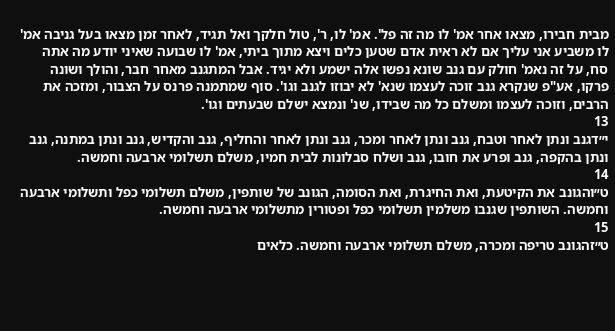מבית חבירו, מצאו אחר אמ' לו מה זה פל'. אמ' לו, ר', טול חלקך ואל תגיד, לאחר זמן מצאו בעל גניבה אמ' לו משביע אני עליך אם לא ראית אדם שטען כלים ויצא מתוך ביתי, אמ' לו שבועה שאיני יודע מה אתה סח, על זה נאמ' חולק עם גנב שונא נפשו אלה ישמע ולא יגיד. אבל המתגנב מאחר חבר, והולך ושונה פרקו, אע"פ שנקרא גנב זוכה לעצמו שנא' לא יבוזו לגנב וגו'. סוף שמתמנה פרנס על הצבור, ומזכה את הרבים, וזוכה לעצמו ומשלם כל מה שבידו, שנ' ונמצא ישלם שבעתים וגו'.
13
י״דגנב ונתן לאחר וטבח, גנב ונתן לאחר ומכר, גנב ונתן לאחר והחליף, גנב והקדיש, גנב ונתן במתנה, גנב ונתן בהקפה, גנב ופרע את חובו, גנב ושלח סבלונות לבית חמיו, משלם תשלומי ארבעה וחמשה.
14
ט״והגונב את הקיטעת, ואת החיגרת, ואת הסומה, הגונב של שותפין, משלם תשלומי כפל ותשלומי ארבעה וחמשה. השותפין שגנבו משלמין תשלומי כפל ופטורין מתשלומי ארבעה וחמשה.
15
ט״זהגונב טריפה ומכרה, משלם תשלומי ארבעה וחמשה. כלאים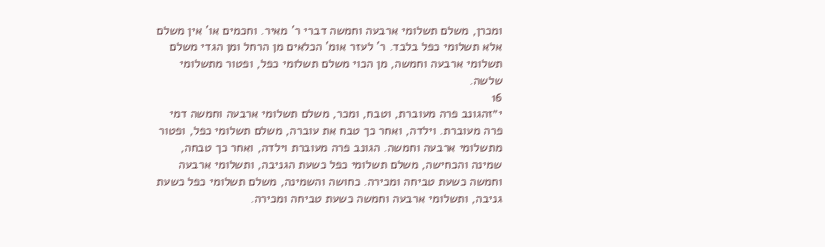ומכרן, משלם תשלומי ארבעה וחמשה דברי ר' מאיר. וחכמים או' אין משלם אלא תשלומי כפל בלבד. ר' לעזר אומ' הכלאים מן הרחל ומן הגדי משלם תשלומי ארבעה וחמשה, מן הכוי משלם תשלומי כפל, ופטור מתשלומי שלשה.
16
י״זהגונב פרה מעוברת, וטבח, ומכר, משלם תשלומי ארבעה וחמשה דמי פרה מעוברת. וילדה, ואחר כך טבח את עוברה, משלם תשלומי כפל, ופטור מתשלומי ארבעה וחמשה. הגונב פרה מעוברת וילדה, ואחר כך טבחה, שמינה והכחישה, משלם תשלומי כפל כשעת הגניבה, ותשלומי ארבעה וחמשה כשעת טביחה ומכירה. כחושה והשמינה, משלם תשלומי כפל כשעת גניבה, ותשלומי ארבעה וחמשה כשעת טביחה ומכירה.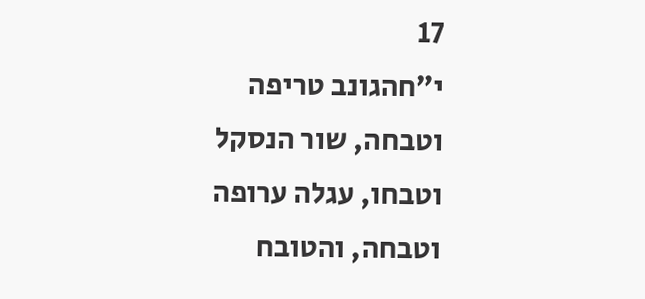17
י״חהגונב טריפה וטבחה, שור הנסקל וטבחו, עגלה ערופה וטבחה, והטובח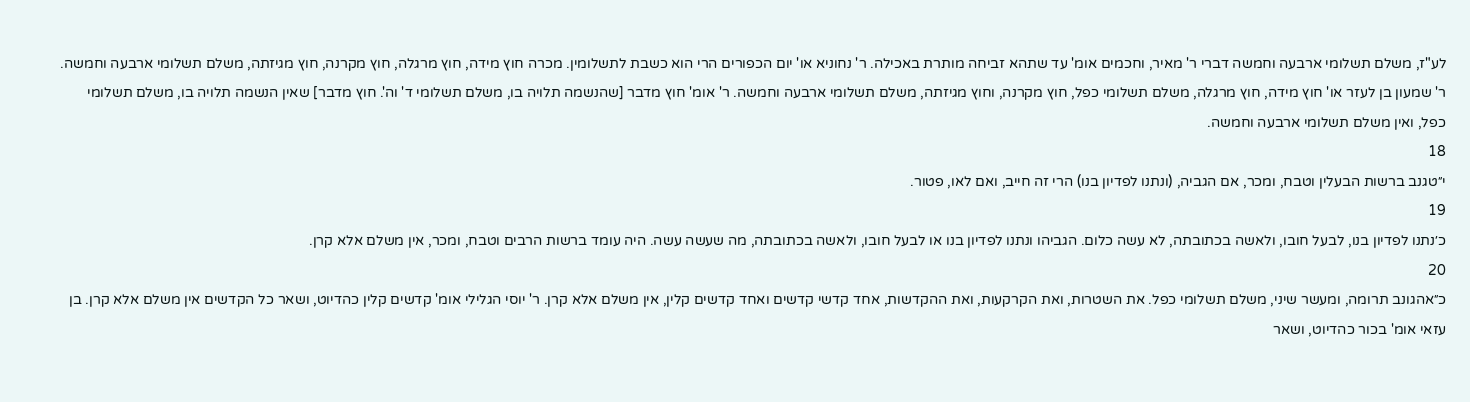לע"ז, משלם תשלומי ארבעה וחמשה דברי ר' מאיר, וחכמים אומ' עד שתהא זביחה מותרת באכילה. ר' נחוניא או' יום הכפורים הרי הוא כשבת לתשלומין. מכרה חוץ מידה, חוץ מרגלה, חוץ מקרנה, חוץ מגיזתה, משלם תשלומי ארבעה וחמשה. ר' שמעון בן לעזר או' חוץ מידה, חוץ מרגלה, משלם תשלומי כפל, חוץ מקרנה, וחוץ מגיזתה, משלם תשלומי ארבעה וחמשה. ר' אומ' חוץ מדבר [שהנשמה תלויה בו, משלם תשלומי ד' וה'. חוץ מדבר] שאין הנשמה תלויה בו, משלם תשלומי כפל, ואין משלם תשלומי ארבעה וחמשה.
18
י״טגנב ברשות הבעלין וטבח, ומכר, אם הגביה, (ונתנו לפדיון בנו) הרי זה חייב, ואם לאו, פטור.
19
כ׳נתנו לפדיון בנו, לבעל חובו, ולאשה בכתובתה, לא עשה כלום. הגביהו ונתנו לפדיון בנו או לבעל חובו, ולאשה בכתובתה, מה שעשה עשה. היה עומד ברשות הרבים וטבח, ומכר, אין משלם אלא קרן.
20
כ״אהגונב תרומה, ומעשר שיני, משלם תשלומי כפל. את השטרות, ואת הקרקעות, ואת ההקדשות, אחד קדשי קדשים ואחד קדשים קלין, אין משלם אלא קרן. ר' יוסי הגלילי אומ' קדשים קלין כהדיוט, ושאר כל הקדשים אין משלם אלא קרן. בן עזאי אומ' בכור כהדיוט, ושאר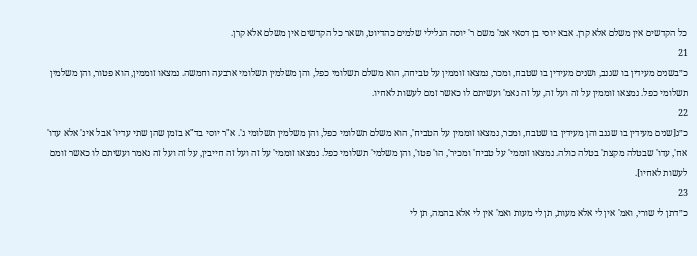כל הקדשים אין משלם אלא קרן. אבא יוסי בן דסאי אמ' משם ר' יוסה הגלילי שלמים כהדיוט, ושאר כל הקדשים אין משלם אלא קרן.
21
כ״בשנים מעידין בו שגנב, ושנים מעידין בו שטבח, ומכר, נמצאו זוממין על טביחה, הוא משלם תשלומי כפל, והן משלמין תשלומי ארבעה וחמשה. נמצאו זוממין, הוא פטור, והן משלמין תשלומי כפל. נמצאו זוממין על זה ועל זה, על זה נאמ' ועשיתם לו כאשר זמם לעשות לאחיו.
22
כ״ג[שנים מעידין בו שגנב והן מעידין בו שטבח, ומכר, נמצאו זוממין על הטביח', הוא משלם תשלומי כפל, והן משלמין תשלומי ג'. א"ר יוסי בד"א בזמן שהן שתי עדיו' אבל אינ' אלא עדו' אח', עדו' שבטלה מקצת' בטלה כולה. נמצאו זוממי' על טביח' ומכיר', הו' פטו', והן משלמי' תשלומי כפל. נמצאו זוממי' על זה ועל זה חייבין, על זה ועל זה נאמר ועשיתם לו כאשר זומם לעשות לאחיו].
23
כ״דתן לי שורי, ואמ' אין לי אלא מעות, תן לי מעות ואמ' אין לי אלא בהמה, תן לי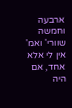ארבעה וחמשה שוורי' ואמ' אין לי אלא אחד, אם היה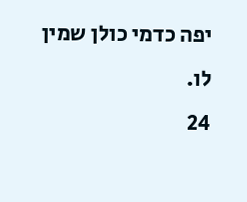יפה כדמי כולן שמין לו.
24